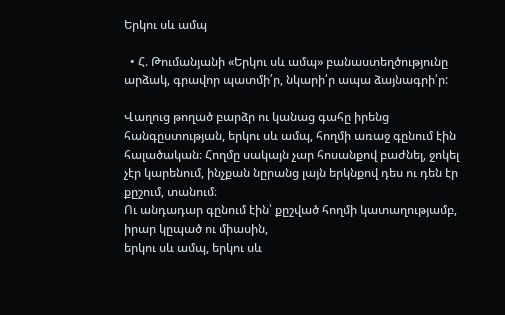Երկու սև ամպ

  • Հ. Թումանյանի «Երկու սև ամպ» բանաստեղծությունը արձակ, գրավոր պատմի՛ր, նկարի՛ր ապա ձայնագրի՛ր:

Վաղուց թողած բարձր ու կանաց գահը իրենց հանգըստության, երկու սև ամպ, հողմի առաջ գընում էին հալածական։ Հողմը սակայն չար հոսանքով բաժնել, ջոկել չէր կարենում, ինչքան նըրանց լայն երկնքով դես ու դեն էր քըշում, տանում։
Ու անդադար գընում էին՝ քըշված հողմի կատաղությամբ, իրար կըպած ու միասին,
երկու սև ամպ, երկու սև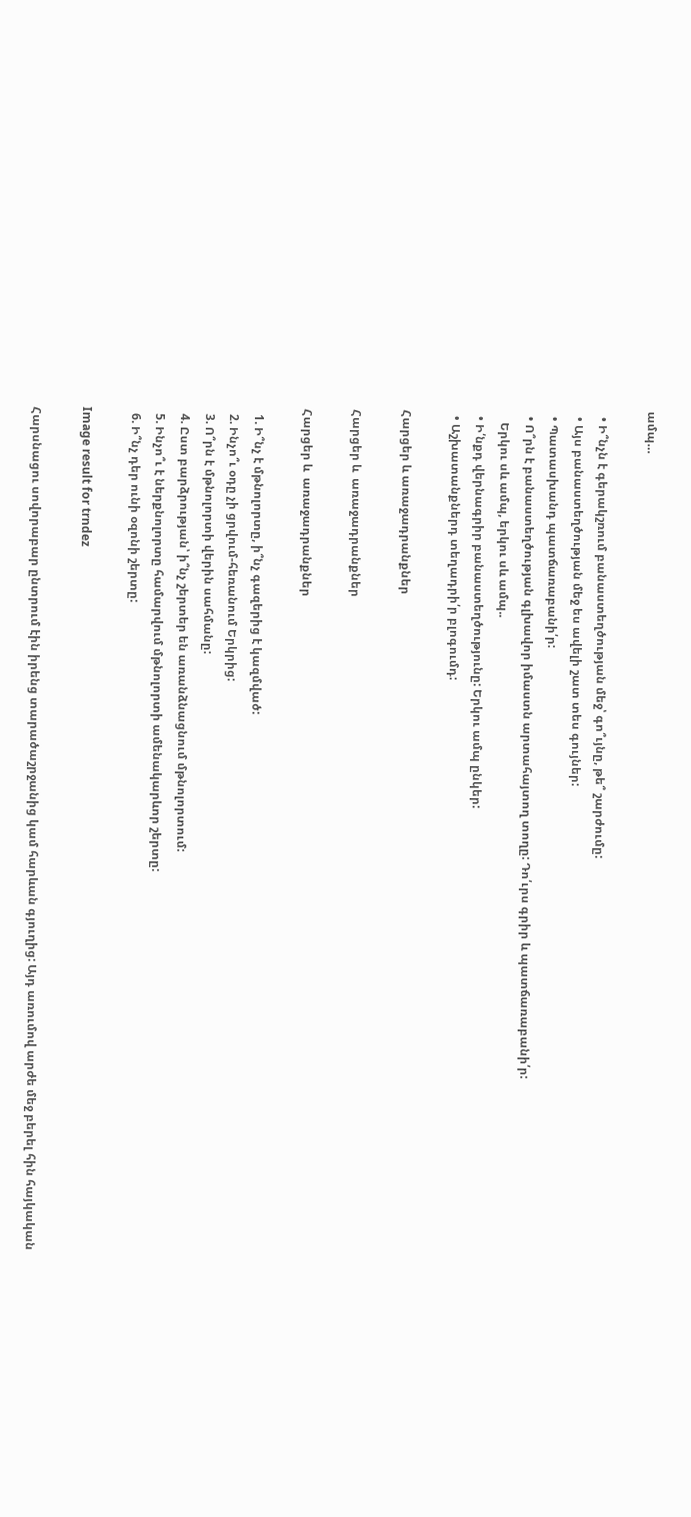ամպ…

  • Ի՞նչն է գերակշռում բանաստեղծության մեջ՝ գո՞ւյնը, թե՞ շարժումը:
  • Այս բանաստեղծության մեջ ես ավելի շատ տես գույներ:
  • Պատասխանդ պատճառաբանի՛ր:
  • Ո՞րն է բանաստեղծության գլխավոր իմաստն արտահայտող տողը: Դո՛ւրս գրիր և պատճառաբանի՛ր:
    Երկու սև ամպ, երկու սև ամպ..
  • Ի՛նքդ վերնագրիր բանաստեղծությունը: Երկու ամպ ընկեր:
  • Աշխատանքներդ տեղադրի՛ր բլոգումդ:

Հարցեր և առաջադրանքներ

Հարցեր և  առաջադրանքներ

Հարցեր և  առաջադրանքներ

  1. Ի՞նչ է մթնոլորտը, ի՞նչ գազերից է կազմված:
  2. Ինչո՞ւ օդը չի ցրվում-հեռանում Երկրից:
  3. Ո՞րն է մթնոլորտի վերին սահմանը:
  4. Ըստ բարձրության՝ ի՞նչ շերտեր են առանձնացնում մթնոլորտում:
  5. Ինչո՞ւ է ներքնոլորտը համարվում մթնոլորտի ամենակարևոր շերտը:
  6. Ի՞նչ դեր ունի օզոնի շերտը:

Image result for trndez

Հարսնացու սովորաբար ընտրում էին իրենց տարածաշրջանից կամ հարևան գյուղից: Այդ առումով արժե մեջ բերել հին հայկական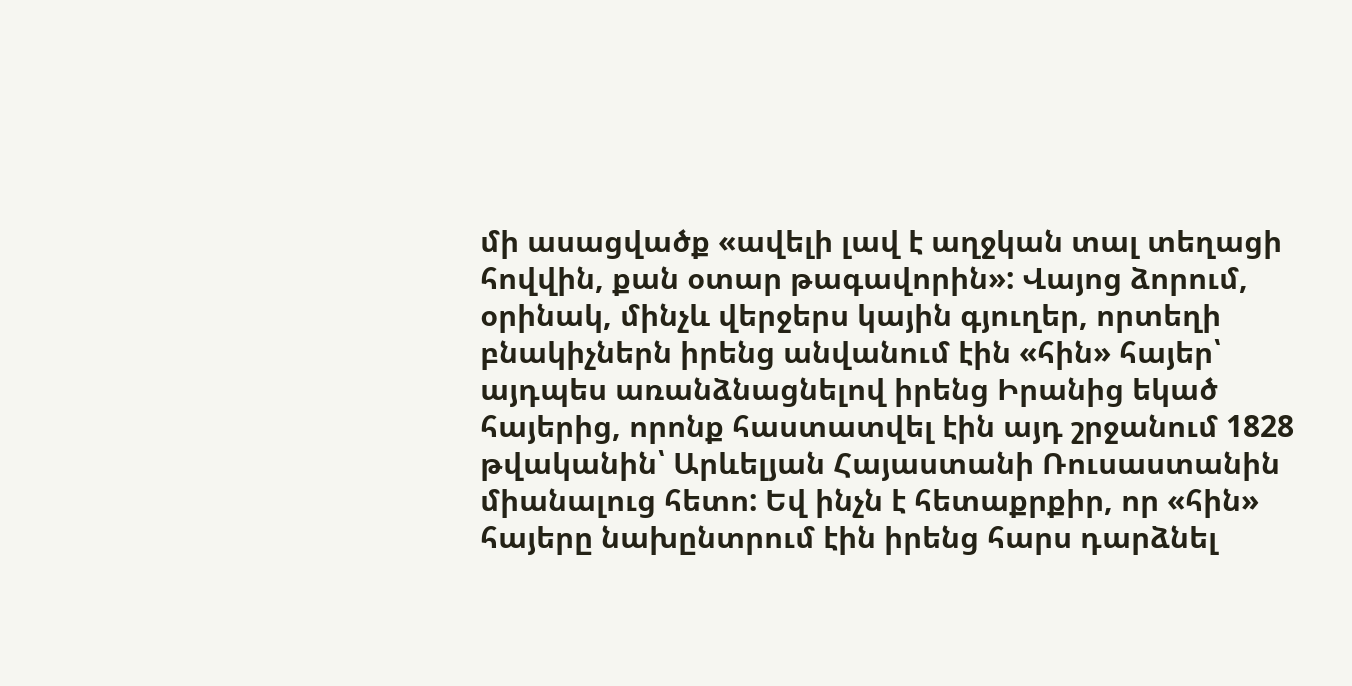մի ասացվածք «ավելի լավ է աղջկան տալ տեղացի հովվին, քան օտար թագավորին»: Վայոց ձորում, օրինակ, մինչև վերջերս կային գյուղեր, որտեղի բնակիչներն իրենց անվանում էին «հին» հայեր՝ այդպես առանձնացնելով իրենց Իրանից եկած հայերից, որոնք հաստատվել էին այդ շրջանում 1828 թվականին՝ Արևելյան Հայաստանի Ռուսաստանին միանալուց հետո: Եվ ինչն է հետաքրքիր, որ «հին» հայերը նախընտրում էին իրենց հարս դարձնել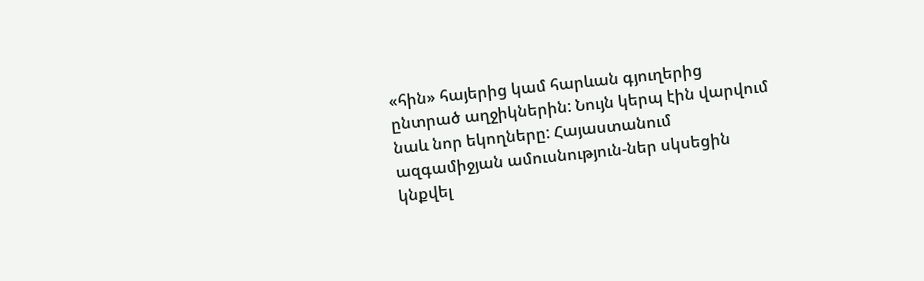«հին» հայերից կամ հարևան գյուղերից ընտրած աղջիկներին: Նույն կերպ էին վարվում նաև նոր եկողները: Հայաստանում ազգամիջյան ամուսնություն-ներ սկսեցին կնքվել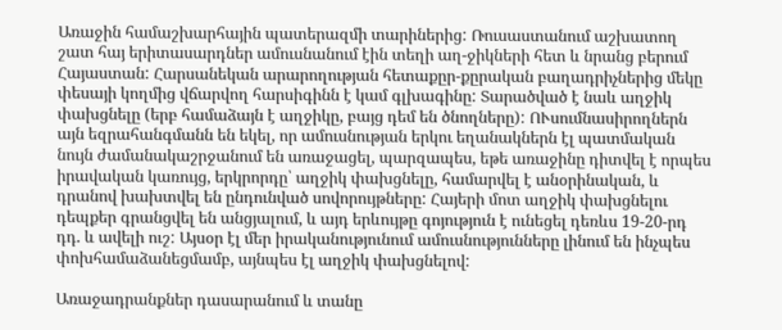Առաջին համաշխարհային պատերազմի տարիներից: Ռուսաստանում աշխատող շատ հայ երիտասարդներ ամուսնանում էին տեղի աղ-ջիկների հետ և նրանց բերում Հայաստան: Հարսանեկան արարողության հետաքըր-քըրական բաղադրիչներից մեկը փեսայի կողմից վճարվող հարսիգինն է կամ գլխագինը: Տարածված է նաև աղջիկ փախցնելը (երբ համաձայն է աղջիկը, բայց դեմ են ծնողները): ՈՒսումնասիրողներն այն եզրահանգմանն են եկել, որ ամուսնության երկու եղանակներն էլ պատմական նույն ժամանակաշրջանում են առաջացել, պարզապես, եթե առաջինը դիտվել է որպես իրավական կառույց, երկրորդը՝ աղջիկ փախցնելը, համարվել է անօրինական, և դրանով խախտվել են ընդունված սովորույթները: Հայերի մոտ աղջիկ փախցնելու դեպքեր գրանցվել են անցյալում, և այդ երևույթը գոյություն է ունեցել դեռևս 19-20-րդ դդ. և ավելի ուշ: Այսօր էլ մեր իրականությունում ամուսնությունները լինում են ինչպես փոխհամաձանեցմամբ, այնպես էլ աղջիկ փախցնելով:

Առաջադրանքներ դասարանում և տանը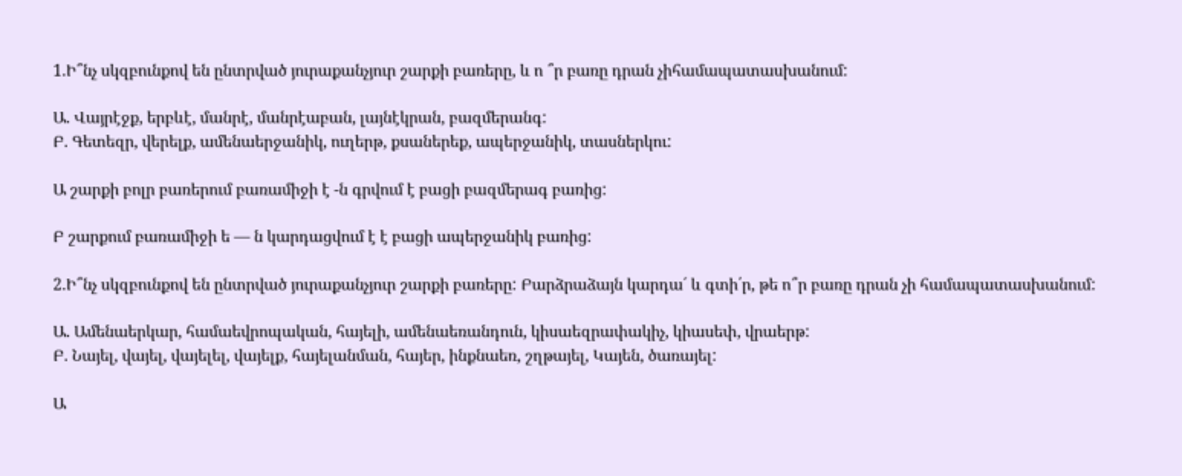1.Ի՞նչ սկզբունքով են ընտրված յուրաքանչյուր շարքի բառերը, և ո ՞ր բառը դրան չիհամապատասխանում:

Ա. Վայրէջք, երբևէ, մանրէ, մանրէաբան, լայնէկրան, բազմերանգ:
Բ. Գետեզր, վերելք, ամենաերջանիկ, ուղերթ, քսաներեք, ապերջանիկ, տասներկու:

Ա շարքի բոլր բառերում բառամիջի է -ն գրվում է բացի բազմերագ բառից:

Բ շարքում բառամիջի ե — ն կարդացվում է է բացի ապերջանիկ բառից:

2.Ի՞նչ սկզբունքով են ընտրված յուրաքանչյուր շարքի բառերը: Բարձրաձայն կարդա´ և գտի՛ր, թե ո՞ր բառը դրան չի համապատասխանում:

Ա. Ամենաերկար, համաեվրոպական, հայելի, ամենաեռանդուն, կիսաեզրափակիչ, կիասեփ, վրաերթ:
Բ. Նայել, վայել, վայելել, վայելք, հայելանման, հայեր, ինքնաեռ, շղթայել, Կայեն, ծառայել:

Ա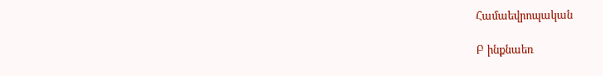Համաեվրոպական

Բ ինքնաեռ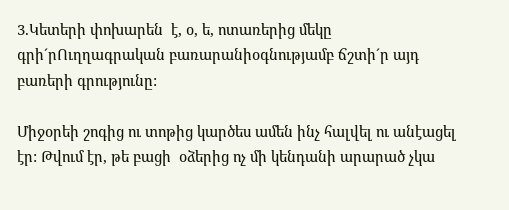3.Կետերի փոխարեն  է, օ, ե, ոտառերից մեկը գրի´րՈւղղագրական բառարանիօգնությամբ ճշտի´ր այդ բառերի գրությունը:

Միջօրեի շոգից ու տոթից կարծես ամեն ինչ հալվել ու անէացել էր: Թվում էր, թե բացի  օձերից ոչ մի կենդանի արարած չկա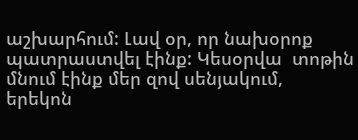աշխարհում: Լավ օր, որ նախօրոք պատրաստվել էինք: Կեսօրվա  տոթին մնում էինք մեր զով սենյակում,  երեկոն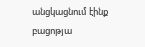անցկացնում էինք  բացոթյա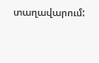տաղավարում: